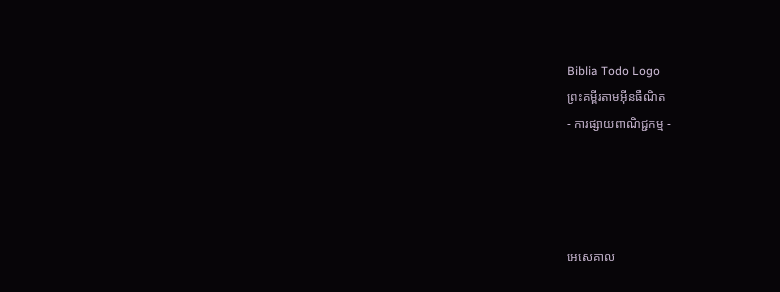Biblia Todo Logo
ព្រះគម្ពីរតាមអ៊ីនធឺណិត
- ការផ្សាយពាណិជ្ជកម្ម -




អេ‌សេ‌គាល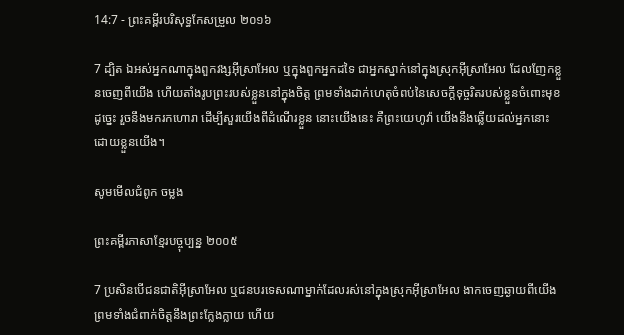14:7 - ព្រះគម្ពីរបរិសុទ្ធកែសម្រួល ២០១៦

7 ដ្បិត ឯអស់អ្នកណាក្នុងពួកវង្សអ៊ីស្រា‌អែល ឬក្នុងពួកអ្នកដទៃ ជាអ្នកស្នាក់នៅក្នុងស្រុកអ៊ីស្រា‌អែល ដែលញែកខ្លួនចេញពីយើង ហើយតាំងរូបព្រះរបស់ខ្លួននៅក្នុងចិត្ត ព្រមទាំងដាក់ហេតុចំពប់នៃសេចក្ដីទុច្ចរិតរបស់ខ្លួនចំពោះមុខដូចេ្នះ រួចនឹងមករកហោរា ដើម្បីសួរយើងពីដំណើរខ្លួន នោះយើងនេះ គឺព្រះ‌យេហូវ៉ា យើងនឹងឆ្លើយដល់អ្នកនោះ ដោយខ្លួនយើង។

សូមមើលជំពូក ចម្លង

ព្រះគម្ពីរភាសាខ្មែរបច្ចុប្បន្ន ២០០៥

7 ប្រសិនបើជន‌ជាតិអ៊ីស្រា‌អែល ឬជនបរទេសណាម្នាក់ដែលរស់នៅក្នុងស្រុកអ៊ីស្រា‌អែល ងាកចេញឆ្ងាយពីយើង ព្រមទាំងជំពាក់ចិត្តនឹងព្រះក្លែង‌ក្លាយ ហើយ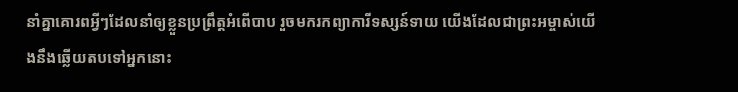នាំគ្នាគោរពអ្វីៗដែលនាំឲ្យខ្លួនប្រព្រឹត្តអំពើបាប រួចមករកព្យាការីទស្សន៍‌ទាយ យើងដែលជាព្រះ‌អម្ចាស់យើងនឹងឆ្លើយតបទៅអ្នកនោះ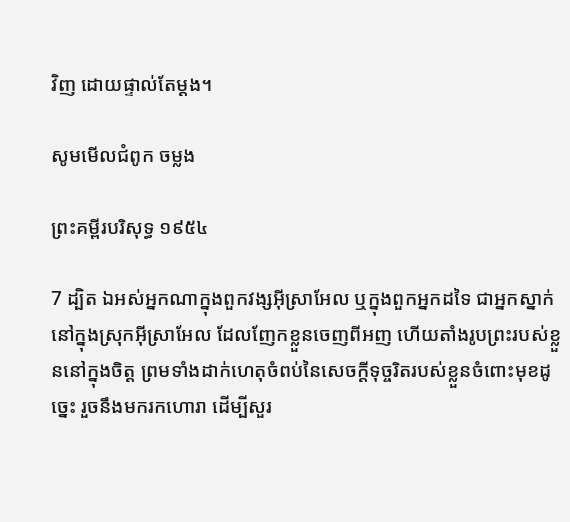វិញ ដោយផ្ទាល់តែម្ដង។

សូមមើលជំពូក ចម្លង

ព្រះគម្ពីរបរិសុទ្ធ ១៩៥៤

7 ដ្បិត ឯអស់អ្នកណាក្នុងពួកវង្សអ៊ីស្រាអែល ឬក្នុងពួកអ្នកដទៃ ជាអ្នកស្នាក់នៅក្នុងស្រុកអ៊ីស្រាអែល ដែលញែកខ្លួនចេញពីអញ ហើយតាំងរូបព្រះរបស់ខ្លួននៅក្នុងចិត្ត ព្រមទាំងដាក់ហេតុចំពប់នៃសេចក្ដីទុច្ចរិតរបស់ខ្លួនចំពោះមុខដូច្នេះ រួចនឹងមករកហោរា ដើម្បីសួរ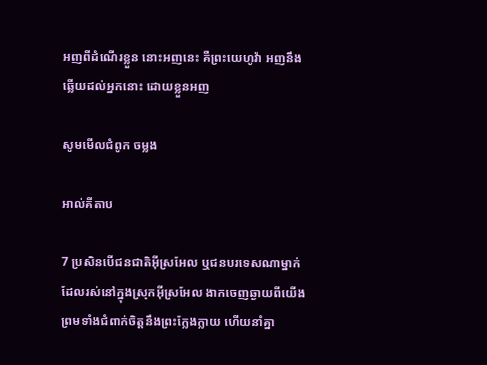អញពីដំណើរខ្លួន នោះអញនេះ គឺព្រះ‌យេហូវ៉ា អញនឹងឆ្លើយដល់អ្នកនោះ ដោយខ្លួនអញ

សូមមើលជំពូក ចម្លង

អាល់គីតាប

7 ប្រសិនបើជន‌ជាតិអ៊ីស្រ‌អែល ឬជនបរទេសណាម្នាក់ដែលរស់នៅក្នុងស្រុកអ៊ីស្រ‌អែល ងាកចេញឆ្ងាយពីយើង ព្រមទាំងជំពាក់ចិត្តនឹងព្រះក្លែង‌ក្លាយ ហើយនាំគ្នា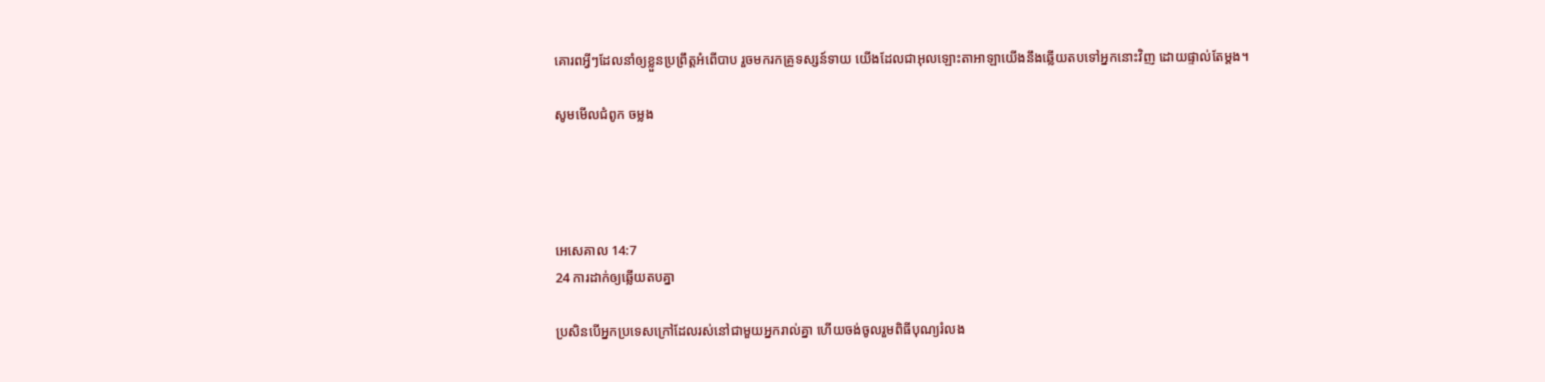គោរពអ្វីៗដែលនាំឲ្យខ្លួនប្រព្រឹត្តអំពើបាប រួចមករកគ្រូទស្សន៍‌ទាយ យើងដែលជាអុលឡោះ‌តាអាឡាយើងនឹងឆ្លើយតបទៅអ្នកនោះវិញ ដោយផ្ទាល់តែម្ដង។

សូមមើលជំពូក ចម្លង




អេ‌សេ‌គាល 14:7
24 ការដាក់ឲ្យឆ្លើយតបគ្នា

ប្រសិន‌បើអ្នកប្រទេសក្រៅដែលរស់នៅជា‌មួយអ្នករាល់គ្នា ហើយចង់ចូលរួមពិធីបុណ្យរំលង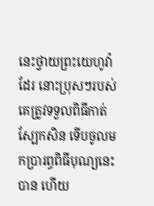នេះថ្វាយព្រះ‌យេហូវ៉ាដែរ នោះប្រុសៗរបស់គេត្រូវទទួលពិធីកាត់ស្បែកសិន ទើបចូលមកប្រារព្ធពិធីបុណ្យនេះបាន ហើយ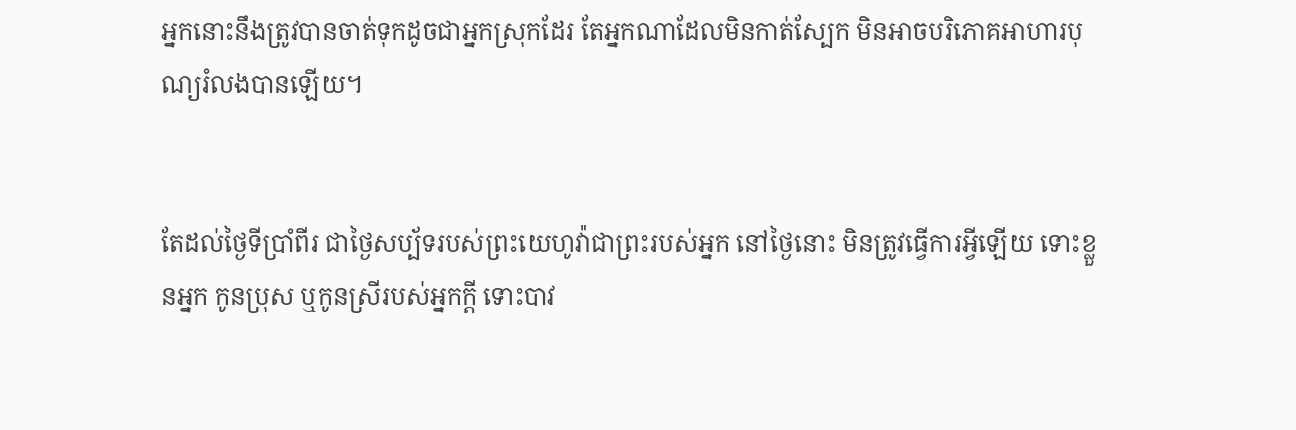អ្នកនោះនឹងត្រូវបានចាត់ទុកដូចជាអ្នកស្រុកដែរ តែអ្នកណាដែលមិនកាត់ស្បែក មិនអាចបរិ‌ភោគអាហារបុណ្យរំលងបានឡើយ។


តែដល់ថ្ងៃទីប្រាំពីរ ជាថ្ងៃសប្ប័ទរបស់ព្រះ‌យេហូវ៉ាជាព្រះរបស់អ្នក នៅថ្ងៃនោះ មិនត្រូវធ្វើការអ្វីឡើយ ទោះខ្លួនអ្នក កូនប្រុស ឬកូនស្រីរបស់អ្នកក្តី ទោះបាវ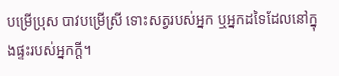បម្រើប្រុស បាវបម្រើស្រី ទោះសត្វរបស់អ្នក ឬអ្នកដទៃដែលនៅក្នុងផ្ទះរបស់អ្នកក្ដី។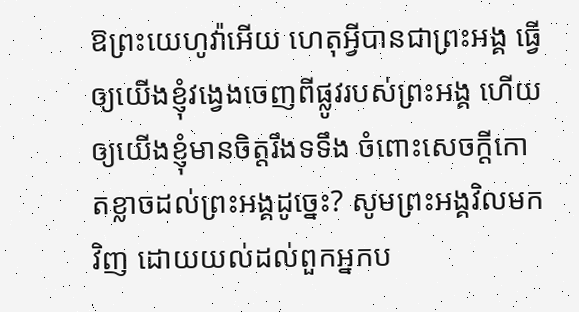ឱព្រះ‌យេហូវ៉ាអើយ ហេតុអ្វីបានជាព្រះ‌អង្គ ធ្វើឲ្យយើងខ្ញុំវង្វេងចេញពីផ្លូវរបស់ព្រះ‌អង្គ ហើយឲ្យយើងខ្ញុំមានចិត្តរឹងទទឹង ចំពោះសេចក្ដីកោតខ្លាចដល់ព្រះ‌អង្គដូច្នេះ? សូមព្រះ‌អង្គវិលមកវិញ ដោយយល់ដល់ពួកអ្នកប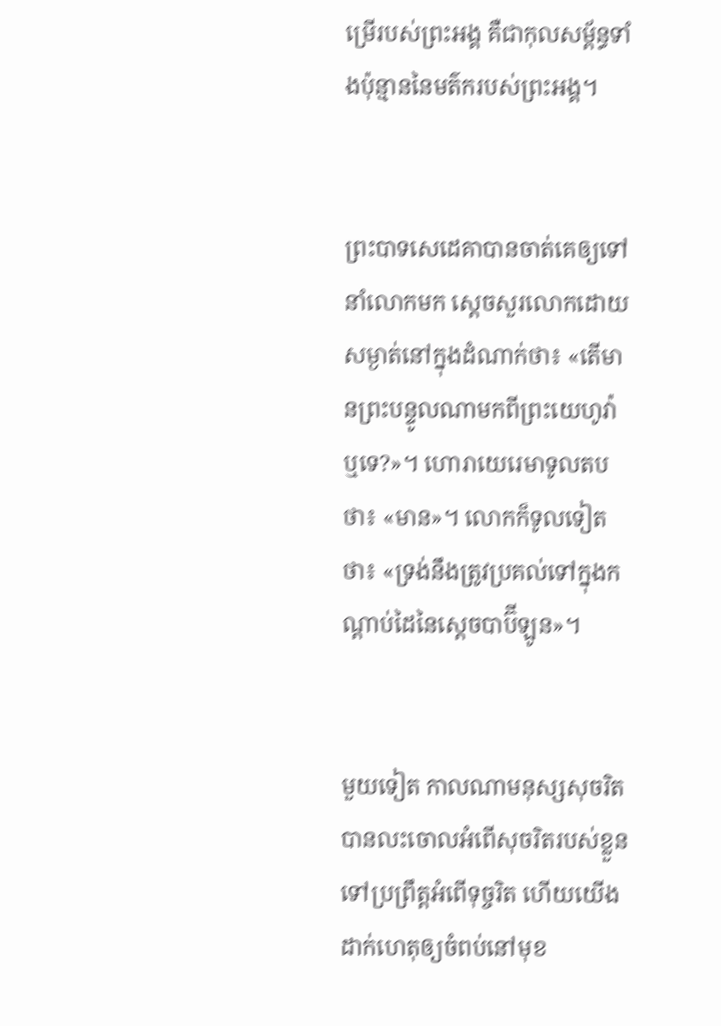ម្រើរបស់ព្រះ‌អង្គ គឺជាកុល‌សម្ព័ន្ធទាំងប៉ុន្មាននៃមត៌ករបស់ព្រះ‌អង្គ។


ព្រះបាទសេដេគាបានចាត់គេឲ្យទៅនាំលោកមក ស្ដេចសួរលោកដោយសម្ងាត់នៅក្នុងដំណាក់ថា៖ «តើមានព្រះ‌បន្ទូលណាមកពីព្រះ‌យេហូវ៉ាឬទេ?»។ ហោរាយេរេមាទូលតបថា៖ «មាន»។ លោកក៏ទូលទៀតថា៖ «ទ្រង់នឹងត្រូវប្រគល់ទៅក្នុងកណ្ដាប់ដៃនៃស្តេចបាប៊ីឡូន»។


មួយទៀត កាលណាមនុស្សសុចរិតបានលះចោលអំពើសុចរិតរបស់ខ្លួន ទៅប្រព្រឹត្តអំពើទុច្ចរិត ហើយយើងដាក់ហេតុឲ្យចំពប់នៅមុខ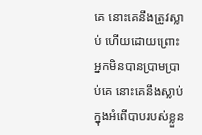គេ នោះគេនឹងត្រូវស្លាប់ ហើយដោយព្រោះអ្នកមិនបានប្រាម‌ប្រាប់គេ នោះគេនឹងស្លាប់ក្នុងអំពើបាបរបស់ខ្លួន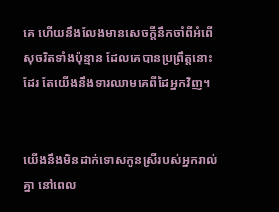គេ ហើយនឹងលែងមានសេចក្ដីនឹកចាំពីអំពើសុចរិតទាំងប៉ុន្មាន ដែលគេបានប្រព្រឹត្តនោះដែរ តែយើងនឹងទារឈាមគេពីដៃអ្នកវិញ។


យើងនឹងមិនដាក់ទោសកូនស្រីរបស់អ្នករាល់គ្នា នៅពេល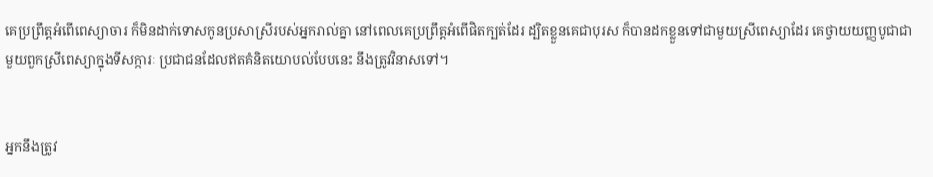គេប្រព្រឹត្តអំពើពេស្យាចារ ក៏មិនដាក់ទោសកូនប្រសាស្រីរបស់អ្នករាល់គ្នា នៅពេលគេប្រព្រឹត្តអំពើផិតក្បត់ដែរ ដ្បិតខ្លួនគេជាបុរស ក៏បានដកខ្លួនទៅជាមួយស្រីពេស្យាដែរ គេថ្វាយយញ្ញ‌បូជាជាមួយពួកស្រីពេស្យាក្នុងទីសក្ការៈ ប្រជា‌ជនដែលឥតគំនិតយោបល់បែបនេះ នឹងត្រូវវិនាសទៅ។


អ្នកនឹងត្រូវ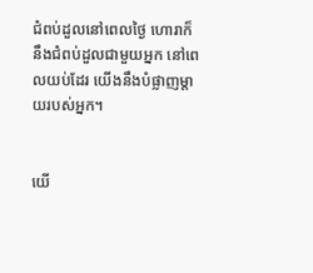ជំពប់ដួលនៅពេលថ្ងៃ ហោរាក៏នឹងជំពប់ដួលជាមួយអ្នក នៅពេលយប់ដែរ យើងនឹងបំផ្លាញម្តាយរបស់អ្នក។


យើ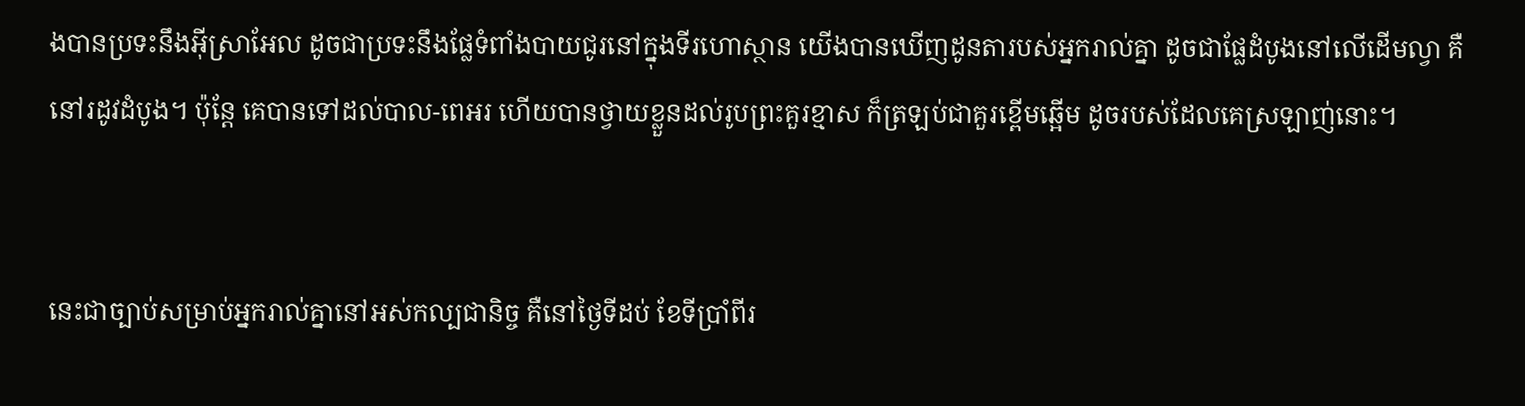ងបានប្រទះនឹងអ៊ីស្រា‌អែល ដូចជាប្រទះនឹងផ្លែទំពាំង‌បាយ‌ជូរនៅក្នុងទីរហោ‌ស្ថាន យើងបានឃើញដូនតារបស់អ្នករាល់គ្នា ដូចជាផ្លែដំបូងនៅលើដើមល្វា គឺនៅរដូវដំបូង។ ប៉ុន្ដែ គេបានទៅដល់បាល-ពេអរ ហើយបានថ្វាយខ្លួនដល់រូបព្រះគួរខ្មាស ក៏ត្រឡប់ជាគួរខ្ពើមឆ្អើម ដូចរបស់ដែលគេស្រឡាញ់នោះ។


នេះជាច្បាប់សម្រាប់អ្នករាល់គ្នានៅអស់កល្បជា‌និច្ច គឺនៅថ្ងៃទីដប់ ខែទីប្រាំពីរ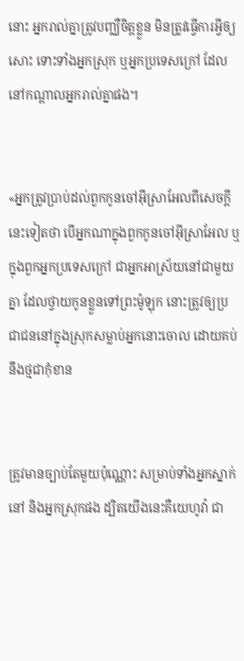នោះ អ្នករាល់គ្នាត្រូវបញ្ឈឺចិត្តខ្លួន មិនត្រូវធ្វើការអ្វីឲ្យសោះ ទោះទាំងអ្នកស្រុក ឬអ្នកប្រទេសក្រៅ ដែលនៅកណ្ដាលអ្នករាល់គ្នាផង។


«អ្នកត្រូវប្រាប់ដល់ពួកកូនចៅអ៊ីស្រា‌អែលពីសេចក្ដីនេះទៀតថា បើអ្នកណាក្នុងពួកកូនចៅអ៊ីស្រា‌អែល ឬក្នុងពួកអ្នកប្រទេសក្រៅ ជាអ្នកអាស្រ័យនៅជាមួយគ្នា ដែលថ្វាយកូនខ្លួនទៅព្រះម៉ូឡុក នោះត្រូវឲ្យប្រជា‌ជននៅក្នុងស្រុកសម្លាប់អ្នកនោះចោល ដោយគប់នឹងថ្មជាកុំខាន


ត្រូវមានច្បាប់តែមួយប៉ុណ្ណោះ សម្រាប់ទាំងអ្នកស្នាក់នៅ និងអ្នកស្រុកផង ដ្បិតយើងនេះគឺយេហូវ៉ា ជា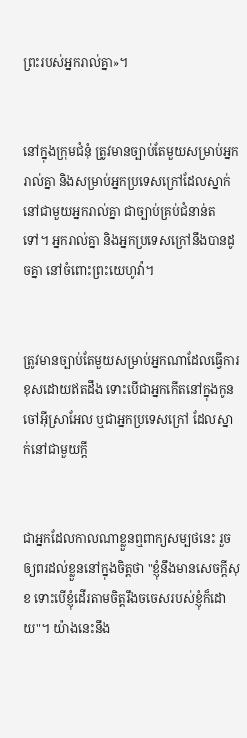ព្រះរបស់អ្នករាល់គ្នា»។


នៅក្នុងក្រុមជំនុំ ត្រូវមានច្បាប់តែមួយសម្រាប់អ្នករាល់គ្នា និងសម្រាប់អ្នកប្រទេសក្រៅដែលស្នាក់នៅជា‌មួយអ្នករាល់គ្នា ជាច្បាប់គ្រប់ជំនាន់តទៅ។ អ្នករាល់គ្នា និងអ្នកប្រទេសក្រៅនឹងបានដូចគ្នា នៅចំពោះព្រះ‌យេហូវ៉ា។


ត្រូវមានច្បាប់តែមួយសម្រាប់អ្នកណាដែលធ្វើការខុសដោយឥតដឹង ទោះបើជាអ្នកកើតនៅក្នុងកូនចៅអ៊ីស្រា‌អែល ឬជាអ្នកប្រទេសក្រៅ ដែលស្នាក់នៅជា‌មួយក្តី


ជាអ្នកដែលកាលណាខ្លួនឮពាក្យសម្បថនេះ រួចឲ្យពរដល់ខ្លួននៅក្នុងចិត្តថា "ខ្ញុំនឹងមានសេចក្ដីសុខ ទោះបើខ្ញុំដើរតាមចិត្តរឹង‌ចចេសរបស់ខ្ញុំក៏ដោយ"។ យ៉ាងនេះនឹង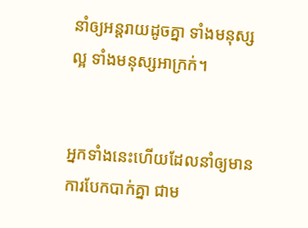នាំឲ្យអន្តរាយដូចគ្នា ទាំងមនុស្សល្អ ទាំងមនុស្សអាក្រក់។


អ្នកទាំងនេះហើយដែលនាំឲ្យមានការបែកបាក់គ្នា ជាម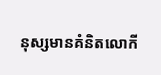នុស្សមានគំនិតលោកី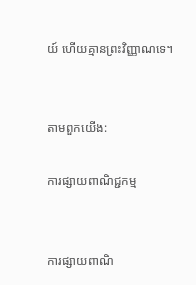យ៍ ហើយគ្មានព្រះ‌វិញ្ញាណទេ។


តាមពួកយើង:

ការផ្សាយពាណិជ្ជកម្ម


ការផ្សាយពាណិ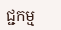ជ្ជកម្ម